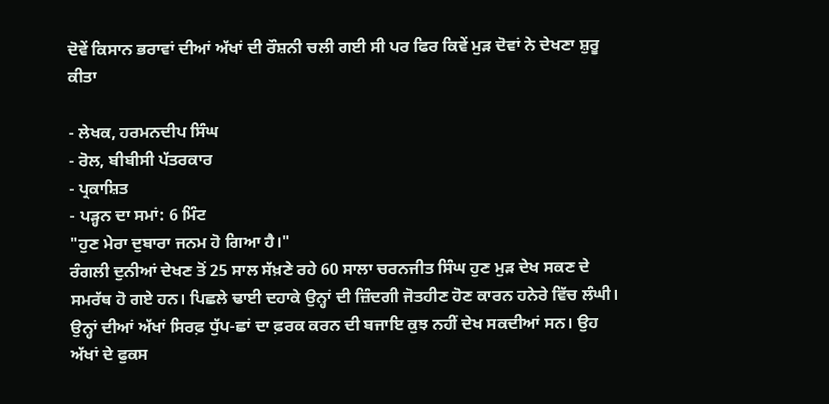ਦੋਵੇਂ ਕਿਸਾਨ ਭਰਾਵਾਂ ਦੀਆਂ ਅੱਖਾਂ ਦੀ ਰੌਸ਼ਨੀ ਚਲੀ ਗਈ ਸੀ ਪਰ ਫਿਰ ਕਿਵੇਂ ਮੁੜ ਦੋਵਾਂ ਨੇ ਦੇਖਣਾ ਸ਼ੁਰੂ ਕੀਤਾ

- ਲੇਖਕ, ਹਰਮਨਦੀਪ ਸਿੰਘ
- ਰੋਲ, ਬੀਬੀਸੀ ਪੱਤਰਕਾਰ
- ਪ੍ਰਕਾਸ਼ਿਤ
- ਪੜ੍ਹਨ ਦਾ ਸਮਾਂ: 6 ਮਿੰਟ
"ਹੁਣ ਮੇਰਾ ਦੁਬਾਰਾ ਜਨਮ ਹੋ ਗਿਆ ਹੈ।"
ਰੰਗਲੀ ਦੁਨੀਆਂ ਦੇਖਣ ਤੋਂ 25 ਸਾਲ ਸੱਖ਼ਣੇ ਰਹੇ 60 ਸਾਲਾ ਚਰਨਜੀਤ ਸਿੰਘ ਹੁਣ ਮੁੜ ਦੇਖ ਸਕਣ ਦੇ ਸਮਰੱਥ ਹੋ ਗਏ ਹਨ। ਪਿਛਲੇ ਢਾਈ ਦਹਾਕੇ ਉਨ੍ਹਾਂ ਦੀ ਜ਼ਿੰਦਗੀ ਜੋਤਹੀਣ ਹੋਣ ਕਾਰਨ ਹਨੇਰੇ ਵਿੱਚ ਲੰਘੀ।
ਉਨ੍ਹਾਂ ਦੀਆਂ ਅੱਖਾਂ ਸਿਰਫ਼ ਧੁੱਪ-ਛਾਂ ਦਾ ਫ਼ਰਕ ਕਰਨ ਦੀ ਬਜਾਇ ਕੁਝ ਨਹੀਂ ਦੇਖ ਸਕਦੀਆਂ ਸਨ। ਉਹ ਅੱਖਾਂ ਦੇ ਫੁਕਸ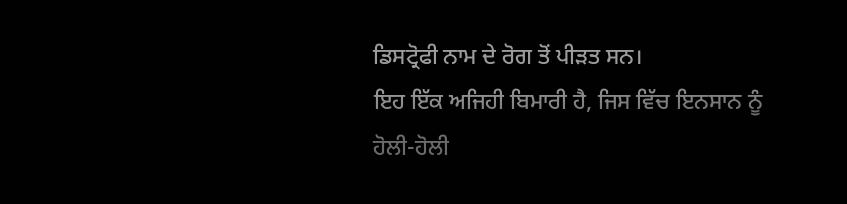ਡਿਸਟ੍ਰੋਫੀ ਨਾਮ ਦੇ ਰੋਗ ਤੋਂ ਪੀੜਤ ਸਨ।
ਇਹ ਇੱਕ ਅਜਿਹੀ ਬਿਮਾਰੀ ਹੈ, ਜਿਸ ਵਿੱਚ ਇਨਸਾਨ ਨੂੰ ਹੋਲੀ-ਹੋਲੀ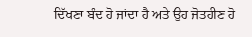ਦਿੱਖਣਾ ਬੰਦ ਹੋ ਜਾਂਦਾ ਹੈ ਅਤੇ ਉਹ ਜੋਤਹੀਣ ਹੋ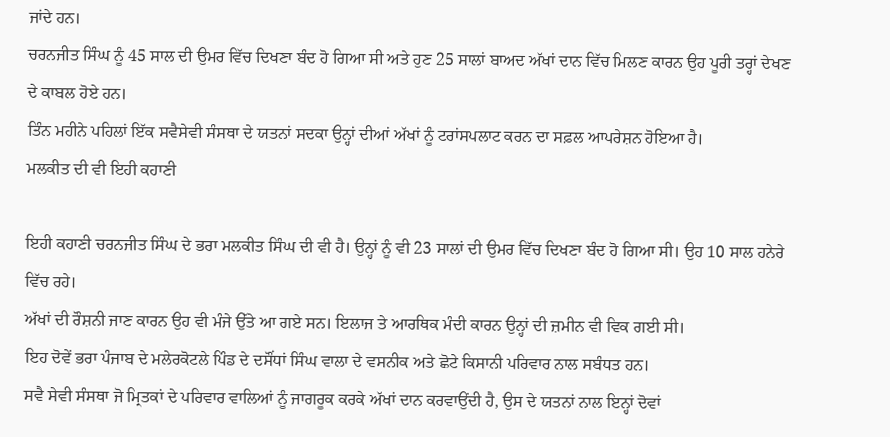ਜਾਂਦੇ ਹਨ।
ਚਰਨਜੀਤ ਸਿੰਘ ਨੂੰ 45 ਸਾਲ ਦੀ ਉਮਰ ਵਿੱਚ ਦਿਖਣਾ ਬੰਦ ਹੋ ਗਿਆ ਸੀ ਅਤੇ ਹੁਣ 25 ਸਾਲਾਂ ਬਾਅਦ ਅੱਖਾਂ ਦਾਨ ਵਿੱਚ ਮਿਲਣ ਕਾਰਨ ਉਹ ਪੂਰੀ ਤਰ੍ਹਾਂ ਦੇਖਣ ਦੇ ਕਾਬਲ ਹੋਏ ਹਨ।
ਤਿੰਨ ਮਹੀਨੇ ਪਹਿਲਾਂ ਇੱਕ ਸਵੈਸੇਵੀ ਸੰਸਥਾ ਦੇ ਯਤਨਾਂ ਸਦਕਾ ਉਨ੍ਹਾਂ ਦੀਆਂ ਅੱਖਾਂ ਨੂੰ ਟਰਾਂਸਪਲਾਟ ਕਰਨ ਦਾ ਸਫ਼ਲ ਆਪਰੇਸ਼ਨ ਹੋਇਆ ਹੈ।
ਮਲਕੀਤ ਦੀ ਵੀ ਇਹੀ ਕਹਾਣੀ

ਇਹੀ ਕਹਾਣੀ ਚਰਨਜੀਤ ਸਿੰਘ ਦੇ ਭਰਾ ਮਲਕੀਤ ਸਿੰਘ ਦੀ ਵੀ ਹੈ। ਉਨ੍ਹਾਂ ਨੂੰ ਵੀ 23 ਸਾਲਾਂ ਦੀ ਉਮਰ ਵਿੱਚ ਦਿਖਣਾ ਬੰਦ ਹੋ ਗਿਆ ਸੀ। ਉਹ 10 ਸਾਲ ਹਨੇਰੇ ਵਿੱਚ ਰਹੇ।
ਅੱਖਾਂ ਦੀ ਰੌਸ਼ਨੀ ਜਾਣ ਕਾਰਨ ਉਹ ਵੀ ਮੰਜੇ ਉੱਤੇ ਆ ਗਏ ਸਨ। ਇਲਾਜ ਤੇ ਆਰਥਿਕ ਮੰਦੀ ਕਾਰਨ ਉਨ੍ਹਾਂ ਦੀ ਜ਼ਮੀਨ ਵੀ ਵਿਕ ਗਈ ਸੀ।
ਇਹ ਦੋਵੇਂ ਭਰਾ ਪੰਜਾਬ ਦੇ ਮਲੇਰਕੋਟਲੇ ਪਿੰਡ ਦੇ ਦਸੌਂਧਾਂ ਸਿੰਘ ਵਾਲਾ ਦੇ ਵਸਨੀਕ ਅਤੇ ਛੋਟੇ ਕਿਸਾਨੀ ਪਰਿਵਾਰ ਨਾਲ ਸਬੰਧਤ ਹਨ।
ਸਵੈ ਸੇਵੀ ਸੰਸਥਾ ਜੋ ਮ੍ਰਿਤਕਾਂ ਦੇ ਪਰਿਵਾਰ ਵਾਲਿਆਂ ਨੂੰ ਜਾਗਰੂਕ ਕਰਕੇ ਅੱਖਾਂ ਦਾਨ ਕਰਵਾਉਂਦੀ ਹੈ, ਉਸ ਦੇ ਯਤਨਾਂ ਨਾਲ ਇਨ੍ਹਾਂ ਦੋਵਾਂ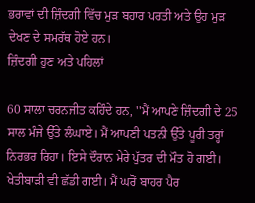ਭਰਾਵਾਂ ਦੀ ਜ਼ਿੰਦਗੀ ਵਿੱਚ ਮੁੜ ਬਹਾਰ ਪਰਤੀ ਅਤੇ ਉਹ ਮੁੜ ਦੇਖਣ ਦੇ ਸਮਰੱਥ ਹੋਏ ਹਨ।
ਜ਼ਿੰਦਗੀ ਹੁਣ ਅਤੇ ਪਹਿਲਾਂ

60 ਸਾਲਾ ਚਰਨਜੀਤ ਕਹਿੰਦੇ ਹਨ, ''ਮੈਂ ਆਪਣੇ ਜ਼ਿੰਦਗੀ ਦੇ 25 ਸਾਲ ਮੰਜੇ ਉੱਤੇ ਲੰਘਾਏ। ਮੈਂ ਆਪਣੀ ਪਤਨੀ ਉੱਤੇ ਪੂਰੀ ਤਰ੍ਹਾਂ ਨਿਰਭਰ ਰਿਹਾ। ਇਸੇ ਦੌਰਾਨ ਮੇਰੇ ਪੁੱਤਰ ਦੀ ਮੌਤ ਹੋ ਗਈ। ਖੇਤੀਬਾੜੀ ਵੀ ਛੱਡੀ ਗਈ। ਮੈਂ ਘਰੋਂ ਬਾਹਰ ਪੈਰ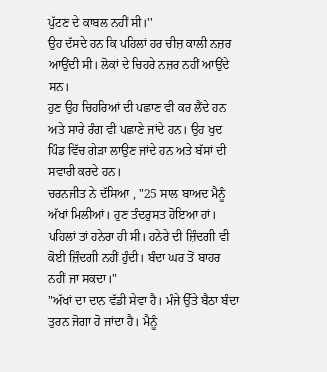ਪੁੱਟਣ ਦੇ ਕਾਬਲ ਨਹੀਂ ਸੀ।''
ਉਹ ਦੱਸਦੇ ਹਨ ਕਿ ਪਹਿਲਾਂ ਹਰ ਚੀਜ਼ ਕਾਲੀ ਨਜ਼ਰ ਆਉਂਦੀ ਸੀ। ਲੋਕਾਂ ਦੇ ਚਿਹਰੇ ਨਜ਼ਰ ਨਹੀਂ ਆਉਂਦੇ ਸਨ।
ਹੁਣ ਉਹ ਚਿਹਰਿਆਂ ਦੀ ਪਛਾਣ ਵੀ ਕਰ ਲੈਂਦੇ ਹਨ ਅਤੇ ਸਾਰੇ ਰੰਗ ਵੀ ਪਛਾਣੇ ਜਾਂਦੇ ਹਨ। ਉਹ ਖੁਦ ਪਿੰਡ ਵਿੱਚ ਗੇੜਾ ਲਾਉਣ ਜਾਂਦੇ ਹਨ ਅਤੇ ਬੱਸਾਂ ਦੀ ਸਵਾਰੀ ਕਰਦੇ ਹਨ।
ਚਰਨਜੀਤ ਨੇ ਦੱਸਿਆ , "25 ਸਾਲ ਬਾਅਦ ਮੈਨੂੰ ਅੱਖਾਂ ਮਿਲੀਆਂ। ਹੁਣ ਤੰਦਰੁਸਤ ਹੋਇਆ ਹਾਂ। ਪਹਿਲਾਂ ਤਾਂ ਹਨੇਰਾ ਹੀ ਸੀ। ਹਨੇਰੇ ਦੀ ਜ਼ਿੰਦਗੀ ਵੀ ਕੋਈ ਜ਼ਿੰਦਗੀ ਨਹੀਂ ਹੁੰਦੀ। ਬੰਦਾ ਘਰ ਤੋਂ ਬਾਹਰ ਨਹੀਂ ਜਾ ਸਕਦਾ।"
"ਅੱਖਾਂ ਦਾ ਦਾਨ ਵੱਡੀ ਸੇਵਾ ਹੈ। ਮੰਜੇ ਉੱਤੇ ਬੈਠਾ ਬੰਦਾ ਤੁਰਨ ਜੋਗਾ ਹੋ ਜਾਂਦਾ ਹੈ। ਮੈਨੂੰ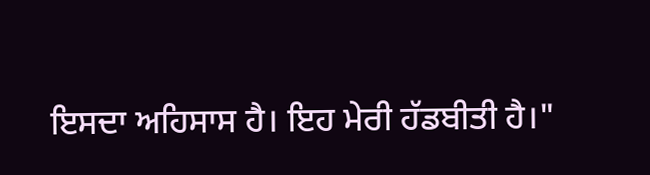ਇਸਦਾ ਅਹਿਸਾਸ ਹੈ। ਇਹ ਮੇਰੀ ਹੱਡਬੀਤੀ ਹੈ।"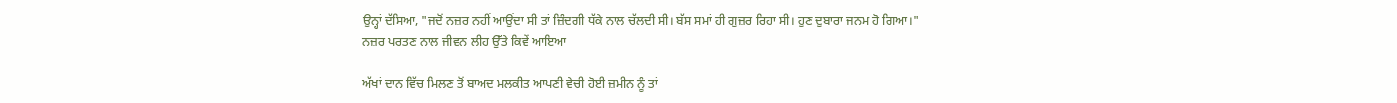ਉਨ੍ਹਾਂ ਦੱਸਿਆ, "ਜਦੋਂ ਨਜ਼ਰ ਨਹੀਂ ਆਉਂਦਾ ਸੀ ਤਾਂ ਜ਼ਿੰਦਗੀ ਧੱਕੇ ਨਾਲ ਚੱਲਦੀ ਸੀ। ਬੱਸ ਸਮਾਂ ਹੀ ਗੁਜ਼ਰ ਰਿਹਾ ਸੀ। ਹੁਣ ਦੁਬਾਰਾ ਜਨਮ ਹੋ ਗਿਆ।"
ਨਜ਼ਰ ਪਰਤਣ ਨਾਲ ਜੀਵਨ ਲੀਹ ਉੱਤੇ ਕਿਵੇਂ ਆਇਆ

ਅੱਖਾਂ ਦਾਨ ਵਿੱਚ ਮਿਲਣ ਤੋਂ ਬਾਅਦ ਮਲਕੀਤ ਆਪਣੀ ਵੇਚੀ ਹੋਈ ਜ਼ਮੀਨ ਨੂੰ ਤਾਂ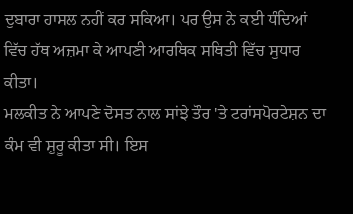ਦੁਬਾਰਾ ਹਾਸਲ ਨਹੀਂ ਕਰ ਸਕਿਆ। ਪਰ ਉਸ ਨੇ ਕਈ ਧੰਦਿਆਂ ਵਿੱਚ ਹੱਥ ਅਜ਼ਮਾ ਕੇ ਆਪਣੀ ਆਰਥਿਕ ਸਥਿਤੀ ਵਿੱਚ ਸੁਧਾਰ ਕੀਤਾ।
ਮਲਕੀਤ ਨੇ ਆਪਣੇ ਦੋਸਤ ਨਾਲ ਸਾਂਝੇ ਤੌਰ 'ਤੇ ਟਰਾਂਸਪੋਰਟੇਸ਼ਨ ਦਾ ਕੰਮ ਵੀ ਸ਼ੁਰੂ ਕੀਤਾ ਸੀ। ਇਸ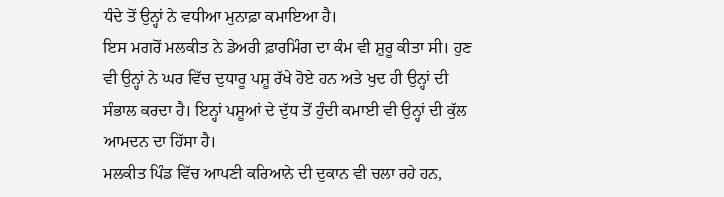ਧੰਦੇ ਤੋਂ ਉਨ੍ਹਾਂ ਨੇ ਵਧੀਆ ਮੁਨਾਫ਼ਾ ਕਮਾਇਆ ਹੈ।
ਇਸ ਮਗਰੋਂ ਮਲਕੀਤ ਨੇ ਡੇਅਰੀ ਫ਼ਾਰਮਿੰਗ ਦਾ ਕੰਮ ਵੀ ਸ਼ੁਰੂ ਕੀਤਾ ਸੀ। ਹੁਣ ਵੀ ਉਨ੍ਹਾਂ ਨੇ ਘਰ ਵਿੱਚ ਦੁਧਾਰੂ ਪਸ਼ੂ ਰੱਖੇ ਹੋਏ ਹਨ ਅਤੇ ਖੁਦ ਹੀ ਉਨ੍ਹਾਂ ਦੀ ਸੰਭਾਲ ਕਰਦਾ ਹੈ। ਇਨ੍ਹਾਂ ਪਸ਼ੂਆਂ ਦੇ ਦੁੱਧ ਤੋਂ ਹੁੰਦੀ ਕਮਾਈ ਵੀ ਉਨ੍ਹਾਂ ਦੀ ਕੁੱਲ ਆਮਦਨ ਦਾ ਹਿੱਸਾ ਹੈ।
ਮਲਕੀਤ ਪਿੰਡ ਵਿੱਚ ਆਪਣੀ ਕਰਿਆਨੇ ਦੀ ਦੁਕਾਨ ਵੀ ਚਲਾ ਰਹੇ ਹਨ,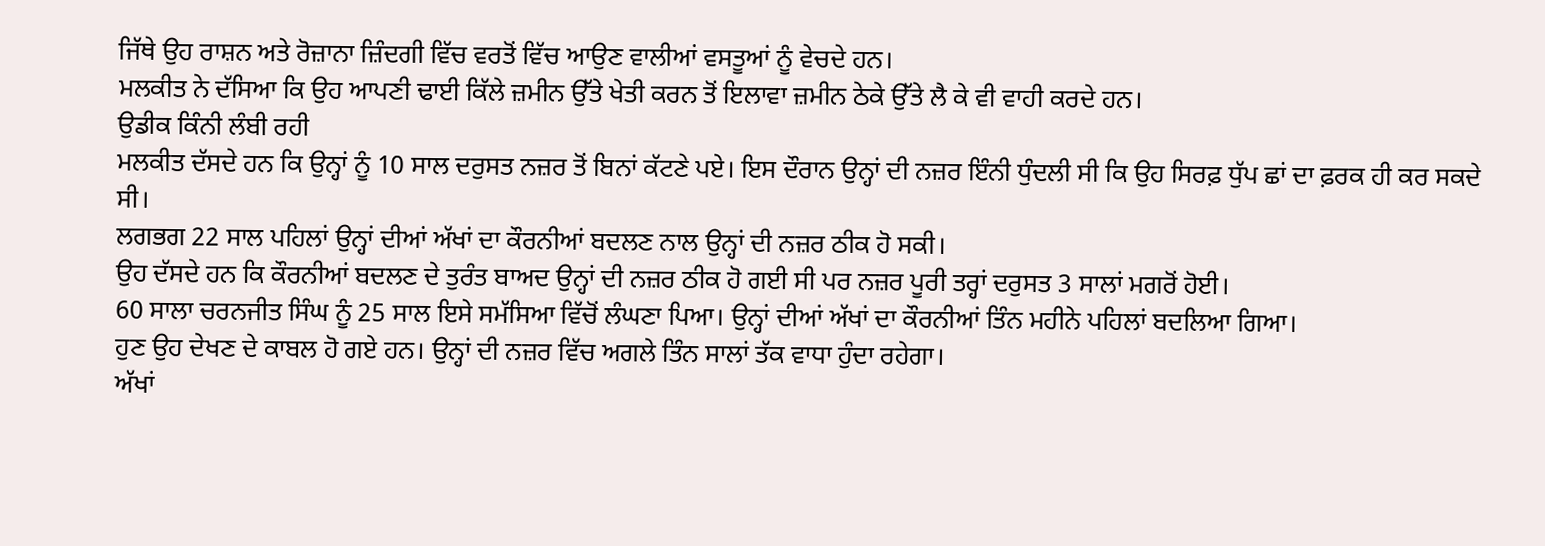ਜਿੱਥੇ ਉਹ ਰਾਸ਼ਨ ਅਤੇ ਰੋਜ਼ਾਨਾ ਜ਼ਿੰਦਗੀ ਵਿੱਚ ਵਰਤੋਂ ਵਿੱਚ ਆਉਣ ਵਾਲੀਆਂ ਵਸਤੂਆਂ ਨੂੰ ਵੇਚਦੇ ਹਨ।
ਮਲਕੀਤ ਨੇ ਦੱਸਿਆ ਕਿ ਉਹ ਆਪਣੀ ਢਾਈ ਕਿੱਲੇ ਜ਼ਮੀਨ ਉੱਤੇ ਖੇਤੀ ਕਰਨ ਤੋਂ ਇਲਾਵਾ ਜ਼ਮੀਨ ਠੇਕੇ ਉੱਤੇ ਲੈ ਕੇ ਵੀ ਵਾਹੀ ਕਰਦੇ ਹਨ।
ਉਡੀਕ ਕਿੰਨੀ ਲੰਬੀ ਰਹੀ
ਮਲਕੀਤ ਦੱਸਦੇ ਹਨ ਕਿ ਉਨ੍ਹਾਂ ਨੂੰ 10 ਸਾਲ ਦਰੁਸਤ ਨਜ਼ਰ ਤੋਂ ਬਿਨਾਂ ਕੱਟਣੇ ਪਏ। ਇਸ ਦੌਰਾਨ ਉਨ੍ਹਾਂ ਦੀ ਨਜ਼ਰ ਇੰਨੀ ਧੁੰਦਲੀ ਸੀ ਕਿ ਉਹ ਸਿਰਫ਼ ਧੁੱਪ ਛਾਂ ਦਾ ਫ਼ਰਕ ਹੀ ਕਰ ਸਕਦੇ ਸੀ।
ਲਗਭਗ 22 ਸਾਲ ਪਹਿਲਾਂ ਉਨ੍ਹਾਂ ਦੀਆਂ ਅੱਖਾਂ ਦਾ ਕੌਰਨੀਆਂ ਬਦਲਣ ਨਾਲ ਉਨ੍ਹਾਂ ਦੀ ਨਜ਼ਰ ਠੀਕ ਹੋ ਸਕੀ।
ਉਹ ਦੱਸਦੇ ਹਨ ਕਿ ਕੌਰਨੀਆਂ ਬਦਲਣ ਦੇ ਤੁਰੰਤ ਬਾਅਦ ਉਨ੍ਹਾਂ ਦੀ ਨਜ਼ਰ ਠੀਕ ਹੋ ਗਈ ਸੀ ਪਰ ਨਜ਼ਰ ਪੂਰੀ ਤਰ੍ਹਾਂ ਦਰੁਸਤ 3 ਸਾਲਾਂ ਮਗਰੋਂ ਹੋਈ।
60 ਸਾਲਾ ਚਰਨਜੀਤ ਸਿੰਘ ਨੂੰ 25 ਸਾਲ ਇਸੇ ਸਮੱਸਿਆ ਵਿੱਚੋਂ ਲੰਘਣਾ ਪਿਆ। ਉਨ੍ਹਾਂ ਦੀਆਂ ਅੱਖਾਂ ਦਾ ਕੌਰਨੀਆਂ ਤਿੰਨ ਮਹੀਨੇ ਪਹਿਲਾਂ ਬਦਲਿਆ ਗਿਆ।
ਹੁਣ ਉਹ ਦੇਖਣ ਦੇ ਕਾਬਲ ਹੋ ਗਏ ਹਨ। ਉਨ੍ਹਾਂ ਦੀ ਨਜ਼ਰ ਵਿੱਚ ਅਗਲੇ ਤਿੰਨ ਸਾਲਾਂ ਤੱਕ ਵਾਧਾ ਹੁੰਦਾ ਰਹੇਗਾ।
ਅੱਖਾਂ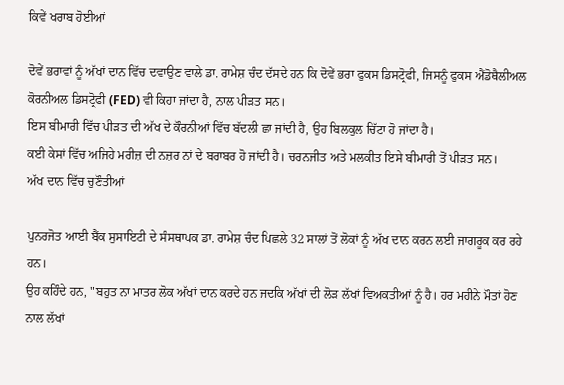ਕਿਵੇਂ ਖਰਾਬ ਹੋਈਆਂ

ਦੋਵੇਂ ਭਰਾਵਾਂ ਨੂੰ ਅੱਖਾਂ ਦਾਨ ਵਿੱਚ ਦਵਾਉਣ ਵਾਲੇ ਡਾ. ਰਾਮੇਸ਼ ਚੰਦ ਦੱਸਦੇ ਹਨ ਕਿ ਦੋਵੇਂ ਭਰਾ ਫੁਕਸ ਡਿਸਟ੍ਰੋਫੀ, ਜਿਸਨੂੰ ਫੁਕਸ ਐਂਡੋਥੈਲੀਅਲ ਕੋਰਨੀਅਲ ਡਿਸਟ੍ਰੋਫੀ (FED) ਵੀ ਕਿਹਾ ਜਾਂਦਾ ਹੈ, ਨਾਲ ਪੀੜਤ ਸਨ।
ਇਸ ਬੀਮਾਰੀ ਵਿੱਚ ਪੀੜਤ ਦੀ ਅੱਖ ਦੇ ਕੌਰਨੀਆਂ ਵਿੱਚ ਬੱਦਲੀ ਛਾ ਜਾਂਦੀ ਹੈ, ਉਹ ਬਿਲਕੁਲ ਚਿੱਟਾ ਹੋ ਜਾਂਦਾ ਹੈ।
ਕਈ ਕੇਸਾਂ ਵਿੱਚ ਅਜਿਹੇ ਮਰੀਜ਼ ਦੀ ਨਜ਼ਰ ਨਾਂ ਦੇ ਬਰਾਬਰ ਹੋ ਜਾਂਦੀ ਹੈ। ਚਰਨਜੀਤ ਅਤੇ ਮਲਕੀਤ ਇਸੇ ਬੀਮਾਰੀ ਤੋਂ ਪੀੜਤ ਸਨ।
ਅੱਖ ਦਾਨ ਵਿੱਚ ਚੁਣੌਤੀਆਂ

ਪੁਨਰਜੋਤ ਆਈ ਬੈਂਕ ਸੁਸਾਇਟੀ ਦੇ ਸੰਸਥਾਪਕ ਡਾ. ਰਾਮੇਸ਼ ਚੰਦ ਪਿਛਲੇ 32 ਸਾਲਾਂ ਤੋਂ ਲੋਕਾਂ ਨੂੰ ਅੱਖ ਦਾਨ ਕਰਨ ਲਈ ਜਾਗਰੂਕ ਕਰ ਰਹੇ ਹਨ।
ਉਹ ਕਹਿੰਦੇ ਹਨ, "ਬਹੁਤ ਨਾ ਮਾਤਰ ਲੋਕ ਅੱਖਾਂ ਦਾਨ ਕਰਦੇ ਹਨ ਜਦਕਿ ਅੱਖਾਂ ਦੀ ਲੋੜ ਲੱਖਾਂ ਵਿਅਕਤੀਆਂ ਨੂੰ ਹੈ। ਹਰ ਮਹੀਨੇ ਮੌਤਾਂ ਹੋਣ ਨਾਲ ਲੱਖਾਂ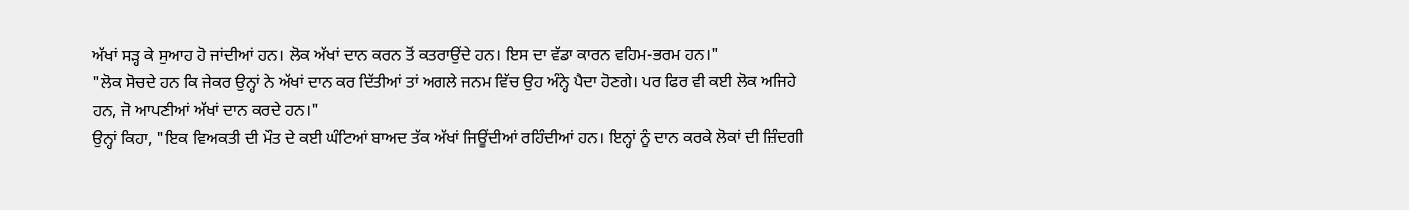ਅੱਖਾਂ ਸੜ੍ਹ ਕੇ ਸੁਆਹ ਹੋ ਜਾਂਦੀਆਂ ਹਨ। ਲੋਕ ਅੱਖਾਂ ਦਾਨ ਕਰਨ ਤੋਂ ਕਤਰਾਉਂਦੇ ਹਨ। ਇਸ ਦਾ ਵੱਡਾ ਕਾਰਨ ਵਹਿਮ-ਭਰਮ ਹਨ।"
"ਲੋਕ ਸੋਚਦੇ ਹਨ ਕਿ ਜੇਕਰ ਉਨ੍ਹਾਂ ਨੇ ਅੱਖਾਂ ਦਾਨ ਕਰ ਦਿੱਤੀਆਂ ਤਾਂ ਅਗਲੇ ਜਨਮ ਵਿੱਚ ਉਹ ਅੰਨ੍ਹੇ ਪੈਦਾ ਹੋਣਗੇ। ਪਰ ਫਿਰ ਵੀ ਕਈ ਲੋਕ ਅਜਿਹੇ ਹਨ, ਜੋ ਆਪਣੀਆਂ ਅੱਖਾਂ ਦਾਨ ਕਰਦੇ ਹਨ।"
ਉਨ੍ਹਾਂ ਕਿਹਾ, "ਇਕ ਵਿਅਕਤੀ ਦੀ ਮੌਤ ਦੇ ਕਈ ਘੰਟਿਆਂ ਬਾਅਦ ਤੱਕ ਅੱਖਾਂ ਜਿਊਂਦੀਆਂ ਰਹਿੰਦੀਆਂ ਹਨ। ਇਨ੍ਹਾਂ ਨੂੰ ਦਾਨ ਕਰਕੇ ਲੋਕਾਂ ਦੀ ਜ਼ਿੰਦਗੀ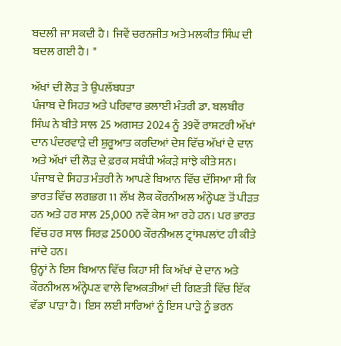ਬਦਲੀ ਜਾ ਸਕਦੀ ਹੈ। ਜਿਵੇਂ ਚਰਨਜੀਤ ਅਤੇ ਮਲਕੀਤ ਸਿੰਘ ਦੀ ਬਦਲ ਗਈ ਹੈ। "

ਅੱਖਾਂ ਦੀ ਲੋੜ ਤੇ ਉਪਲੱਬਧਤਾ
ਪੰਜਾਬ ਦੇ ਸਿਹਤ ਅਤੇ ਪਰਿਵਾਰ ਭਲਾਈ ਮੰਤਰੀ ਡਾ. ਬਲਬੀਰ ਸਿੰਘ ਨੇ ਬੀਤੇ ਸਾਲ 25 ਅਗਸਤ 2024 ਨੂੰ 39ਵੇਂ ਰਾਸ਼ਟਰੀ ਅੱਖਾਂ ਦਾਨ ਪੰਦਰਵਾੜੇ ਦੀ ਸ਼ੁਰੂਆਤ ਕਰਦਿਆਂ ਦੇਸ ਵਿੱਚ ਅੱਖਾਂ ਦੇ ਦਾਨ ਅਤੇ ਅੱਖਾਂ ਦੀ ਲੋੜ ਦੇ ਫ਼ਰਕ ਸਬੰਧੀ ਅੰਕੜੇ ਸਾਂਝੇ ਕੀਤੇ ਸਨ।
ਪੰਜਾਬ ਦੇ ਸਿਹਤ ਮੰਤਰੀ ਨੇ ਆਪਣੇ ਬਿਆਨ ਵਿੱਚ ਦੱਸਿਆ ਸੀ ਕਿ ਭਾਰਤ ਵਿੱਚ ਲਗਭਗ 11 ਲੱਖ ਲੋਕ ਕੌਰਨੀਅਲ ਅੰਨ੍ਹੇਪਣ ਤੋਂ ਪੀੜਤ ਹਨ ਅਤੇ ਹਰ ਸਾਲ 25,000 ਨਵੇਂ ਕੇਸ ਆ ਰਹੇ ਹਨ। ਪਰ ਭਾਰਤ ਵਿੱਚ ਹਰ ਸਾਲ ਸਿਰਫ਼ 25000 ਕੌਰਨੀਅਲ ਟ੍ਰਾਂਸਪਲਾਂਟ ਹੀ ਕੀਤੇ ਜਾਂਦੇ ਹਨ।
ਉਨ੍ਹਾਂ ਨੇ ਇਸ ਬਿਆਨ ਵਿੱਚ ਕਿਹਾ ਸੀ ਕਿ ਅੱਖਾਂ ਦੇ ਦਾਨ ਅਤੇ ਕੌਰਨੀਅਲ ਅੰਨ੍ਹੇਪਣ ਵਾਲੇ ਵਿਅਕਤੀਆਂ ਦੀ ਗਿਣਤੀ ਵਿੱਚ ਇੱਕ ਵੱਡਾ ਪਾੜਾ ਹੈ। ਇਸ ਲਈ ਸਾਰਿਆਂ ਨੂੰ ਇਸ ਪਾੜੇ ਨੂੰ ਭਰਨ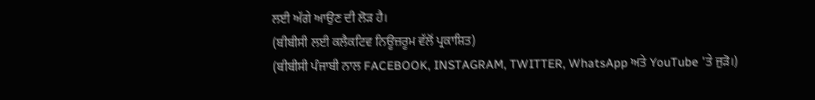ਲਈ ਅੱਗੇ ਆਉਣ ਦੀ ਲੋੜ ਹੈ।
(ਬੀਬੀਸੀ ਲਈ ਕਲੈਕਟਿਵ ਨਿਊਜ਼ਰੂਮ ਵੱਲੋਂ ਪ੍ਰਕਾਸ਼ਿਤ)
(ਬੀਬੀਸੀ ਪੰਜਾਬੀ ਨਾਲ FACEBOOK, INSTAGRAM, TWITTER, WhatsApp ਅਤੇ YouTube 'ਤੇ ਜੁੜੋ।)